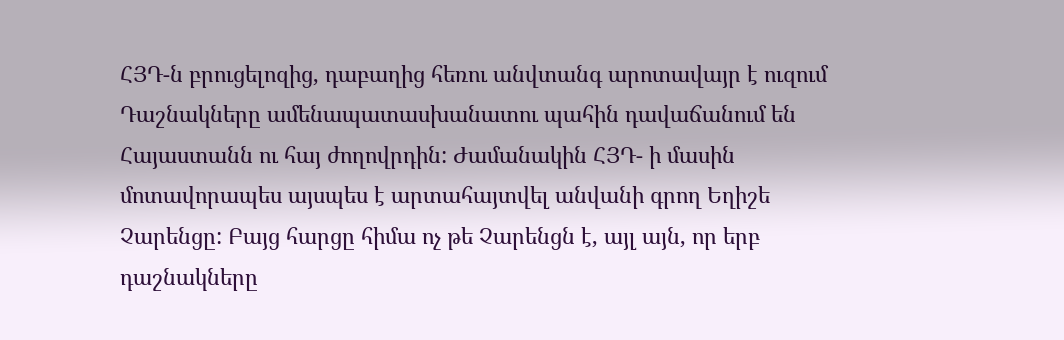ՀՅԴ-ն բրուցելոզից, դաբաղից հեռու անվտանգ արոտավայր է ուզում
Դաշնակները ամենապատասխանատու պահին դավաճանում են Հայաստանն ու հայ ժողովրդին: Ժամանակին ՀՅԴ- ի մասին մոտավորապես այսպես է արտահայտվել անվանի գրող Եղիշե Չարենցը: Բայց հարցը հիմա ոչ թե Չարենցն է, այլ այն, որ երբ դաշնակները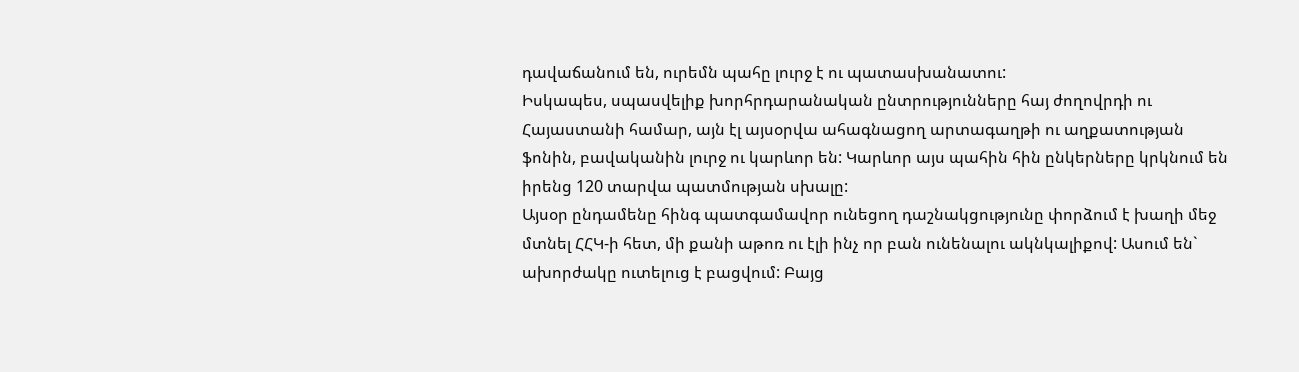դավաճանում են, ուրեմն պահը լուրջ է ու պատասխանատու:
Իսկապես, սպասվելիք խորհրդարանական ընտրությունները հայ ժողովրդի ու Հայաստանի համար, այն էլ այսօրվա ահագնացող արտագաղթի ու աղքատության ֆոնին, բավականին լուրջ ու կարևոր են: Կարևոր այս պահին հին ընկերները կրկնում են իրենց 120 տարվա պատմության սխալը:
Այսօր ընդամենը հինգ պատգամավոր ունեցող դաշնակցությունը փորձում է խաղի մեջ մտնել ՀՀԿ-ի հետ, մի քանի աթոռ ու էլի ինչ որ բան ունենալու ակնկալիքով: Ասում են` ախորժակը ուտելուց է բացվում: Բայց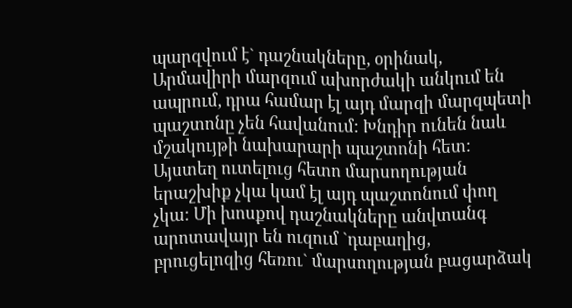պարզվում է` դաշնակները, օրինակ, Արմավիրի մարզում ախորժակի անկում են ապրում, դրա համար էլ այդ մարզի մարզպետի պաշտոնը չեն հավանում: Խնդիր ունեն նաև մշակույթի նախարարի պաշտոնի հետ: Այստեղ ուտելուց հետո մարսողության երաշխիք չկա կամ էլ այդ պաշտոնում փող չկա: Մի խոսքով դաշնակները անվտանգ արոտավայր են ուզում `դաբաղից, բրուցելոզից հեռու` մարսողության բացարձակ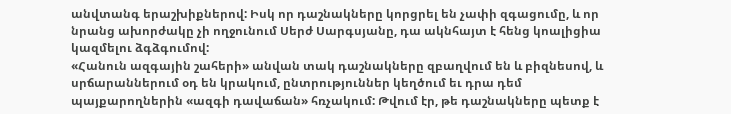անվտանգ երաշխիքներով: Իսկ որ դաշնակները կորցրել են չափի զգացումը, և որ նրանց ախորժակը չի ողջունում Սերժ Սարգսյանը, դա ակնհայտ է հենց կոալիցիա կազմելու ձգձգումով:
«Հանուն ազգային շահերի» անվան տակ դաշնակները զբաղվում են և բիզնեսով, և սրճարաններում օդ են կրակում, ընտրություններ կեղծում եւ դրա դեմ պայքարողներին «ազգի դավաճան» հռչակում: Թվում էր, թե դաշնակները պետք է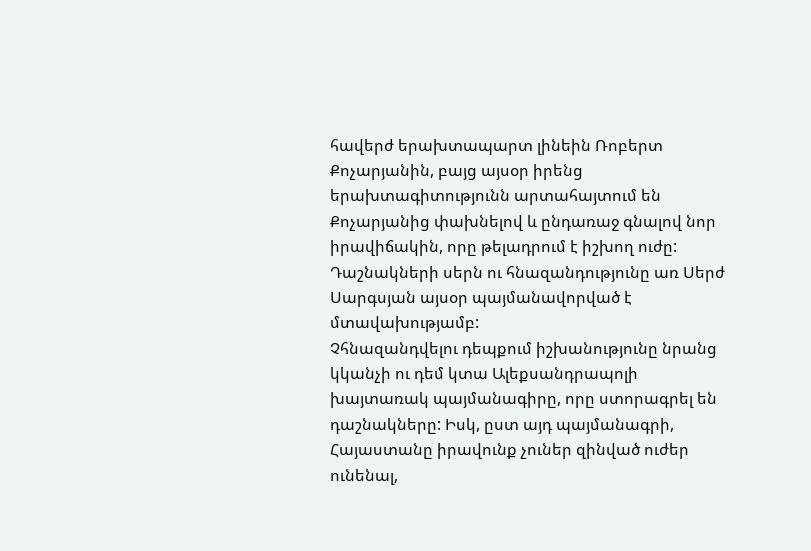հավերժ երախտապարտ լինեին Ռոբերտ Քոչարյանին, բայց այսօր իրենց երախտագիտությունն արտահայտում են Քոչարյանից փախնելով և ընդառաջ գնալով նոր իրավիճակին, որը թելադրում է իշխող ուժը: Դաշնակների սերն ու հնազանդությունը առ Սերժ Սարգսյան այսօր պայմանավորված է մտավախությամբ:
Չհնազանդվելու դեպքում իշխանությունը նրանց կկանչի ու դեմ կտա Ալեքսանդրապոլի խայտառակ պայմանագիրը, որը ստորագրել են դաշնակները: Իսկ, ըստ այդ պայմանագրի, Հայաստանը իրավունք չուներ զինված ուժեր ունենալ,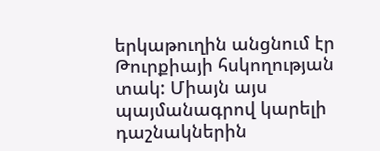երկաթուղին անցնում էր Թուրքիայի հսկողության տակ: Միայն այս պայմանագրով կարելի դաշնակներին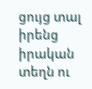ցույց տալ իրենց իրական տեղն ու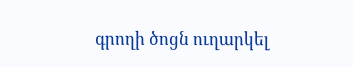գրողի ծոցն ուղարկել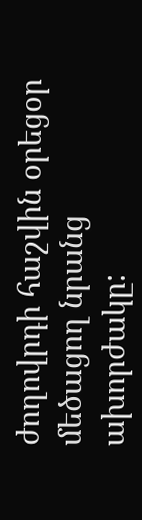ժողովրդի հաշվին օրեցօր մեծացող նրանց ախորժակը: